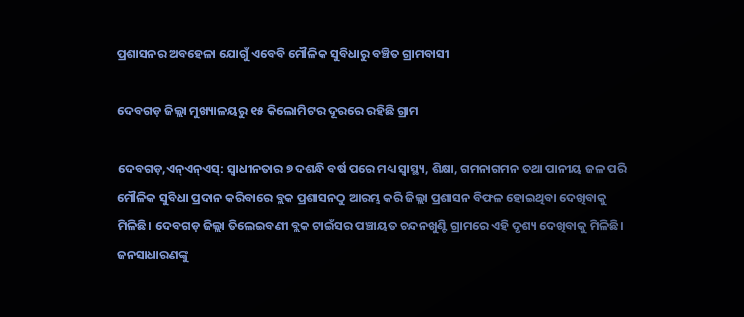ପ୍ରଶାସନର ଅବହେଳା ଯୋଗୁଁ ଏବେବି ମୌଳିକ ସୁବିଧାରୁ ବଞ୍ଚିତ ଗ୍ରାମବାସୀ

ଦେବଗଡ଼ ଜିଲ୍ଲା ମୁଖ୍ୟାଳୟରୁ ୧୫ କିଲୋମିଟର ଦୂରରେ ରହିଛି ଗ୍ରାମ

ଦେବଗଡ଼,ଏନ୍ଏନ୍ଏସ୍: ସ୍ୱାଧୀନତାର ୭ ଦଶନ୍ଧି ବର୍ଷ ପରେ ମଧ୍ୟ ସ୍ୱାସ୍ଥ୍ୟ, ଶିକ୍ଷା, ଗମନାଗମନ ତଥା ପାନୀୟ ଜଳ ପରି ମୌଳିକ ସୁବିଧା ପ୍ରଦାନ କରିବାରେ ବ୍ଲକ ପ୍ରଶାସନଠୁ ଆରମ୍ଭ କରି ଜିଲ୍ଲା ପ୍ରଶାସନ ବିଫଳ ହୋଇଥିବା ଦେଖିବାକୁ ମିଳିଛି। ଦେବଗଡ଼ ଜିଲ୍ଲା ତିଲେଇବଣୀ ବ୍ଲକ ଟାଇଁସର ପଞ୍ଚାୟତ ଚନ୍ଦନଖୁଣ୍ଟି ଗ୍ରାମରେ ଏହି ଦୃଶ୍ୟ ଦେଖିବାକୁ ମିଳିଛି। ଜନସାଧାରଣଙ୍କୁ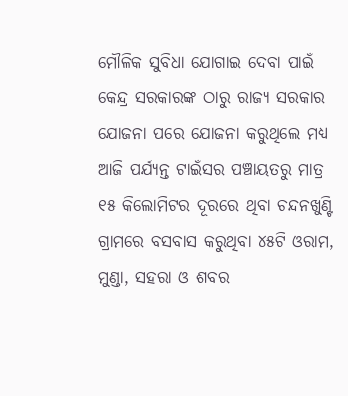ମୌଳିକ ସୁବିଧା ଯୋଗାଇ ଦେବା ପାଇଁ କେନ୍ଦ୍ର ସରକାରଙ୍କ ଠାରୁ ରାଜ୍ୟ ସରକାର ଯୋଜନା ପରେ ଯୋଜନା କରୁଥିଲେ ମଧ୍ୟ ଆଜି ପର୍ଯ୍ୟନ୍ତ ଟାଇଁସର ପଞ୍ଚାୟତରୁ ମାତ୍ର ୧୫ କିଲୋମିଟର ଦୂରରେ ଥିବା ଚନ୍ଦନଖୁଣ୍ଟି ଗ୍ରାମରେ ବସବାସ କରୁଥିବା ୪୫ଟି ଓରାମ, ମୁଣ୍ଡା, ସହରା ଓ ଶବର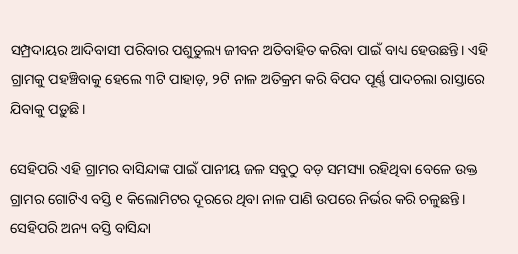ସମ୍ପ୍ରଦାୟର ଆଦିବାସୀ ପରିବାର ପଶୁତୁଲ୍ୟ ଜୀବନ ଅତିବାହିତ କରିବା ପାଇଁ ବାଧ୍ୟ ହେଉଛନ୍ତି। ଏହି ଗ୍ରାମକୁ ପହଞ୍ଚିବାକୁ ହେଲେ ୩ଟି ପାହାଡ଼, ୨ଟି ନାଳ ଅତିକ୍ରମ କରି ବିପଦ ପୂର୍ଣ୍ଣ ପାଦଚଲା ରାସ୍ତାରେ ଯିବାକୁ ପଡ଼ୁଛି।

ସେହିପରି ଏହି ଗ୍ରାମର ବାସିନ୍ଦାଙ୍କ ପାଇଁ ପାନୀୟ ଜଳ ସବୁଠୁ ବଡ଼ ସମସ୍ୟା ରହିଥିବା ବେଳେ ଉକ୍ତ ଗ୍ରାମର ଗୋଟିଏ ବସ୍ତି ୧ କିଲୋମିଟର ଦୂରରେ ଥିବା ନାଳ ପାଣି ଉପରେ ନିର୍ଭର କରି ଚଳୁଛନ୍ତି। ସେହିପରି ଅନ୍ୟ ବସ୍ତି ବାସିନ୍ଦା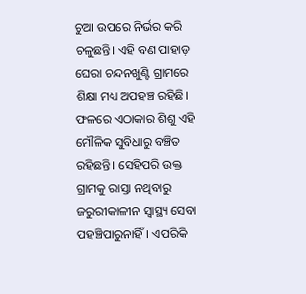ଚୁଆ ଉପରେ ନିର୍ଭର କରି ଚଳୁଛନ୍ତି। ଏହି ବଣ ପାହାଡ଼ ଘେରା ଚନ୍ଦନଖୁଣ୍ଟି ଗ୍ରାମରେ ଶିକ୍ଷା ମଧ୍ୟ ଅପହଞ୍ଚ ରହିଛି। ଫଳରେ ଏଠାକାର ଶିଶୁ ଏହି ମୌଳିକ ସୁବିଧାରୁ ବଞ୍ଚିତ ରହିଛନ୍ତି। ସେହିପରି ଉକ୍ତ ଗ୍ରାମକୁ ରାସ୍ତା ନଥିବାରୁ ଜରୁରୀକାଳୀନ ସ୍ୱାସ୍ଥ୍ୟ ସେବା ପହଞ୍ଚିପାରୁନାହିଁ। ଏପରିକି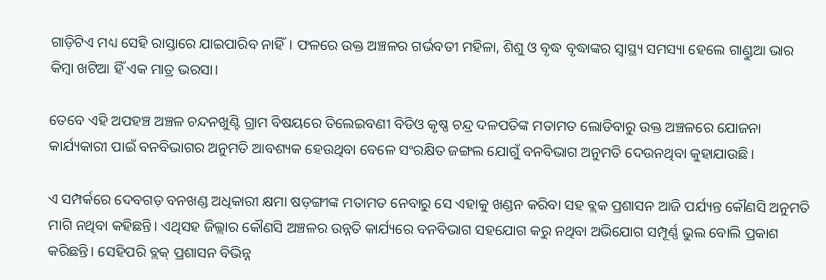ଗାଡ଼ିଟିଏ ମଧ୍ୟ ସେହି ରାସ୍ତାରେ ଯାଇପାରିବ ନାହିଁ। ଫଳରେ ଉକ୍ତ ଅଞ୍ଚଳର ଗର୍ଭବତୀ ମହିଳା, ଶିଶୁ ଓ ବୃଦ୍ଧ ବୃଦ୍ଧାଙ୍କର ସ୍ୱାସ୍ଥ୍ୟ ସମସ୍ୟା ହେଲେ ଗାଣ୍ଡୁଆ ଭାର କିମ୍ବା ଖଟିଆ ହିଁ ଏକ ମାତ୍ର ଭରସା।

ତେବେ ଏହି ଅପହଞ୍ଚ ଅଞ୍ଚଳ ଚନ୍ଦନଖୁଣ୍ଟି ଗ୍ରାମ ବିଷୟରେ ତିଲେଇବଣୀ ବିଡିଓ କୃଷ୍ଣ ଚନ୍ଦ୍ର ଦଳପତିଙ୍କ ମତାମତ ଲୋଡିବାରୁ ଉକ୍ତ ଅଞ୍ଚଳରେ ଯୋଜନା କାର୍ଯ୍ୟକାରୀ ପାଇଁ ବନବିଭାଗର ଅନୁମତି ଆବଶ୍ୟକ ହେଉଥିବା ବେଳେ ସଂରକ୍ଷିତ ଜଙ୍ଗଲ ଯୋଗୁଁ ବନବିଭାଗ ଅନୁମତି ଦେଉନଥିବା କୁହାଯାଉଛି।

ଏ ସମ୍ପର୍କରେ ଦେବଗଡ଼ ବନଖଣ୍ଡ ଅଧିକାରୀ କ୍ଷମା ଷଡ଼ଙ୍ଗୀଙ୍କ ମତାମତ ନେବାରୁ ସେ ଏହାକୁ ଖଣ୍ଡନ କରିବା ସହ ବ୍ଲକ ପ୍ରଶାସନ ଆଜି ପର୍ଯ୍ୟନ୍ତ କୌଣସି ଅନୁମତି ମାଗି ନଥିବା କହିଛନ୍ତି। ଏଥିସହ ଜିଲ୍ଲାର କୌଣସି ଅଞ୍ଚଳର ଉନ୍ନତି କାର୍ଯ୍ୟରେ ବନବିଭାଗ ସହଯୋଗ କରୁ ନଥିବା ଅଭିଯୋଗ ସମ୍ପୂର୍ଣ୍ଣ ଭୁଲ ବୋଲି ପ୍ରକାଶ କରିଛନ୍ତି। ସେହିପରି ବ୍ଲକ୍ ପ୍ରଶାସନ ବିଭିନ୍ନ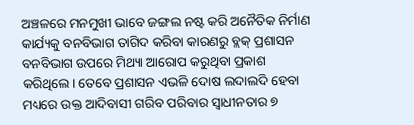ଅଞ୍ଚଳରେ ମନମୁଖୀ ଭାବେ ଜଙ୍ଗଲ ନଷ୍ଟ କରି ଅନୈତିକ ନିର୍ମାଣ କାର୍ଯ୍ୟକୁ ବନବିଭାଗ ତାଗିଦ କରିବା କାରଣରୁ ବ୍ଲକ୍ ପ୍ରଶାସନ ବନବିଭାଗ ଉପରେ ମିଥ୍ୟା ଆରୋପ କରୁଥିବା ପ୍ରକାଶ କରିଥିଲେ। ତେବେ ପ୍ରଶାସନ ଏଭଳି ଦୋଷ ଲଦାଲଦି ହେବା ମଧ୍ୟରେ ଉକ୍ତ ଆଦିବାସୀ ଗରିବ ପରିବାର ସ୍ୱାଧୀନତାର ୭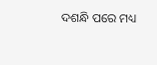ଦଶନ୍ଧି ପରେ ମଧ୍ୟ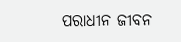ପରାଧୀନ ଜୀବନ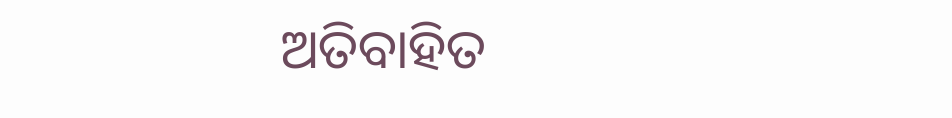ଅତିବାହିତ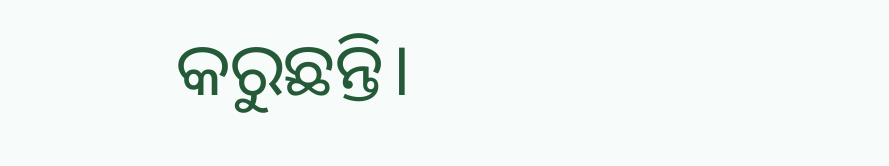କରୁଛନ୍ତି।